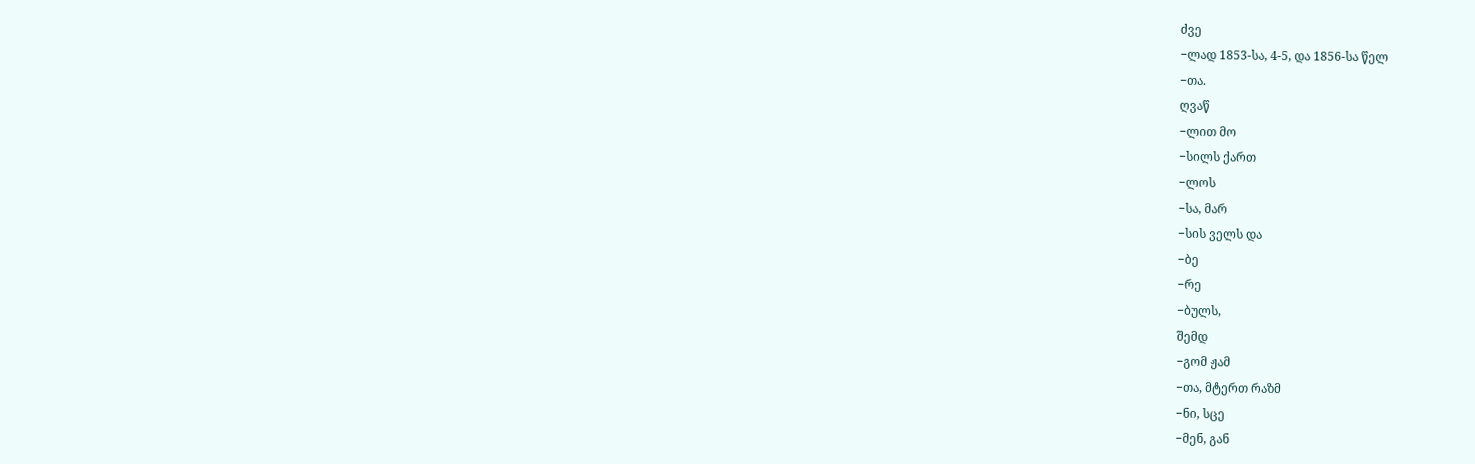ძვე
−ლად 1853-სა, 4-5, და 1856-სა წელ
−თა.
ღვაწ
−ლით მო
−სილს ქართ
−ლოს
−სა, მარ
−სის ველს და
−ბე
−რე
−ბულს,
შემდ
−გომ ჟამ
−თა, მტერთ რაზმ
−ნი, სცე
−მენ, გან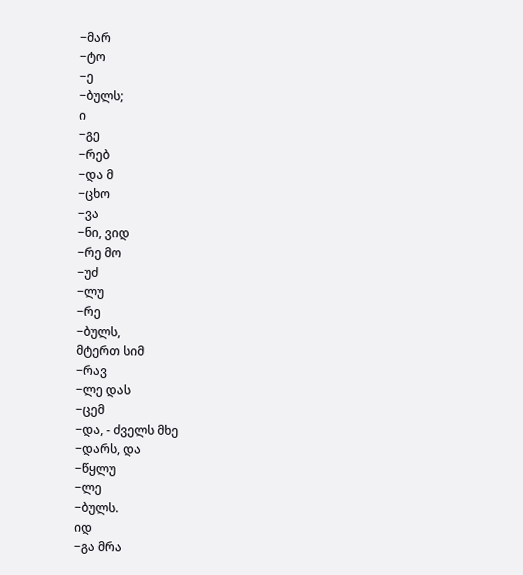−მარ
−ტო
−ე
−ბულს;
ი
−გე
−რებ
−და მ
−ცხო
−ვა
−ნი, ვიდ
−რე მო
−უძ
−ლუ
−რე
−ბულს,
მტერთ სიმ
−რავ
−ლე დას
−ცემ
−და, - ძველს მხე
−დარს, და
−წყლუ
−ლე
−ბულს.
იდ
−გა მრა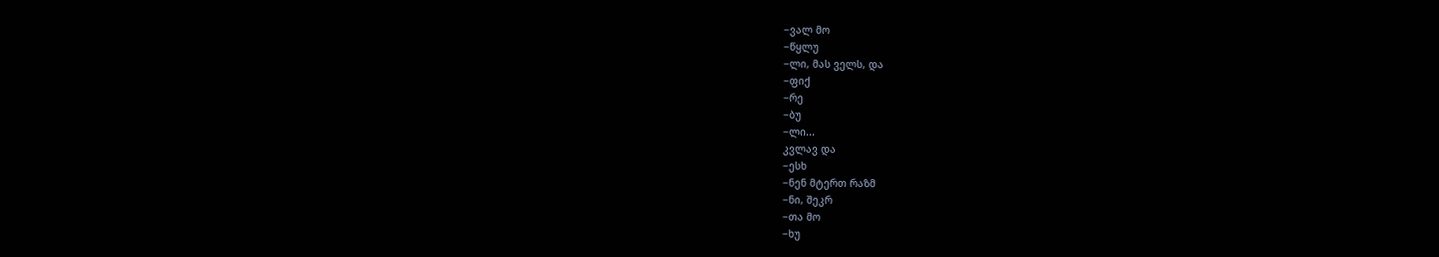−ვალ მო
−წყლუ
−ლი, მას ველს, და
−ფიქ
−რე
−ბუ
−ლი...
კვლავ და
−ესხ
−ნენ მტერთ რაზმ
−ნი, შეკრ
−თა მო
−ხუ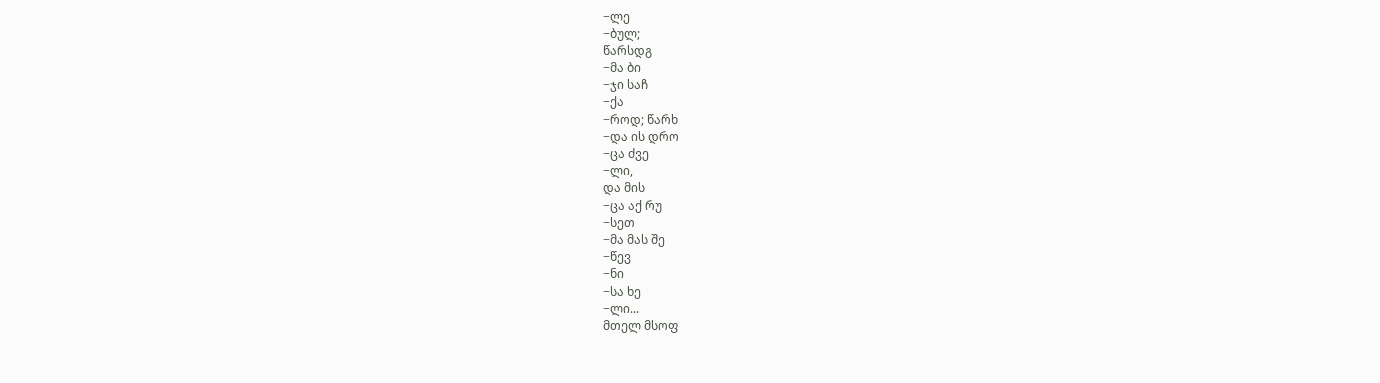−ლე
−ბულ;
წარსდგ
−მა ბი
−ჯი საჩ
−ქა
−როდ; წარხ
−და ის დრო
−ცა ძვე
−ლი,
და მის
−ცა აქ რუ
−სეთ
−მა მას შე
−წევ
−ნი
−სა ხე
−ლი...
მთელ მსოფ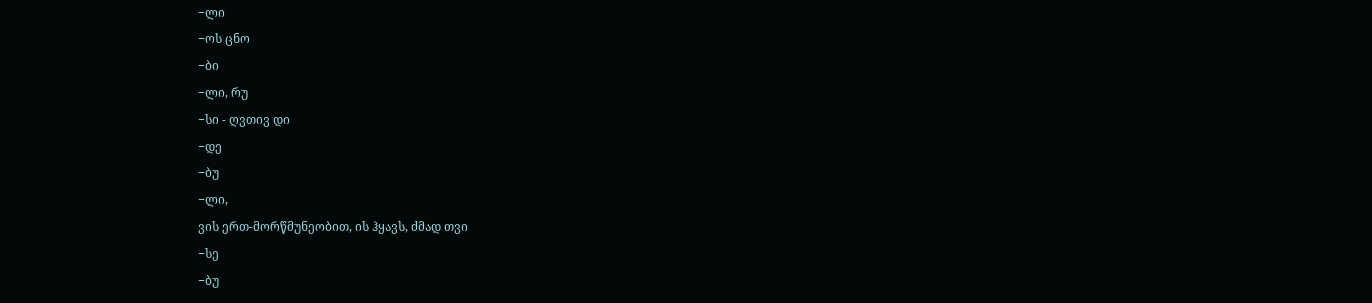−ლი
−ოს ცნო
−ბი
−ლი, რუ
−სი - ღვთივ დი
−დე
−ბუ
−ლი,
ვის ერთ-მორწმუნეობით, ის ჰყავს, ძმად თვი
−სე
−ბუ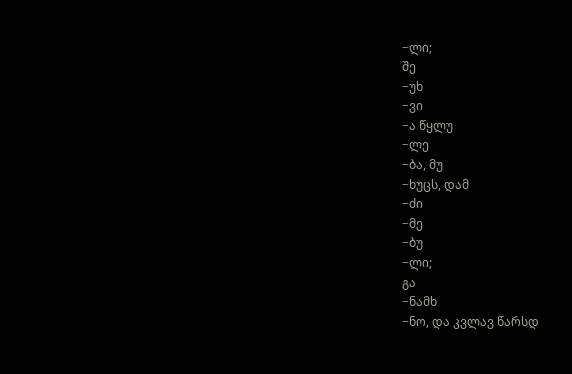−ლი;
შე
−უხ
−ვი
−ა წყლუ
−ლე
−ბა, მუ
−ხუცს, დამ
−ძი
−მე
−ბუ
−ლი;
გა
−ნამხ
−ნო, და კვლავ წარსდ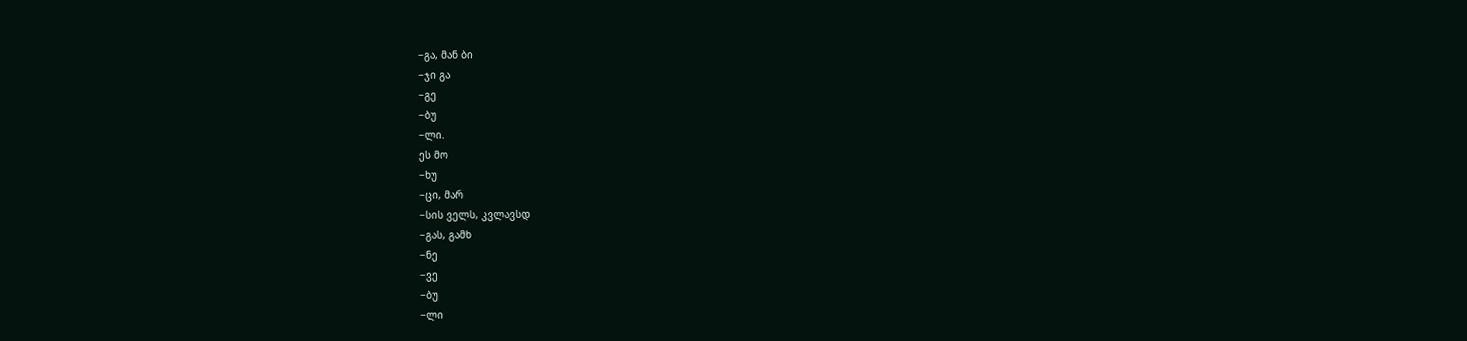−გა, მან ბი
−ჯი გა
−გე
−ბუ
−ლი.
ეს მო
−ხუ
−ცი, მარ
−სის ველს, კვლავსდ
−გას, გამხ
−ნე
−ვე
−ბუ
−ლი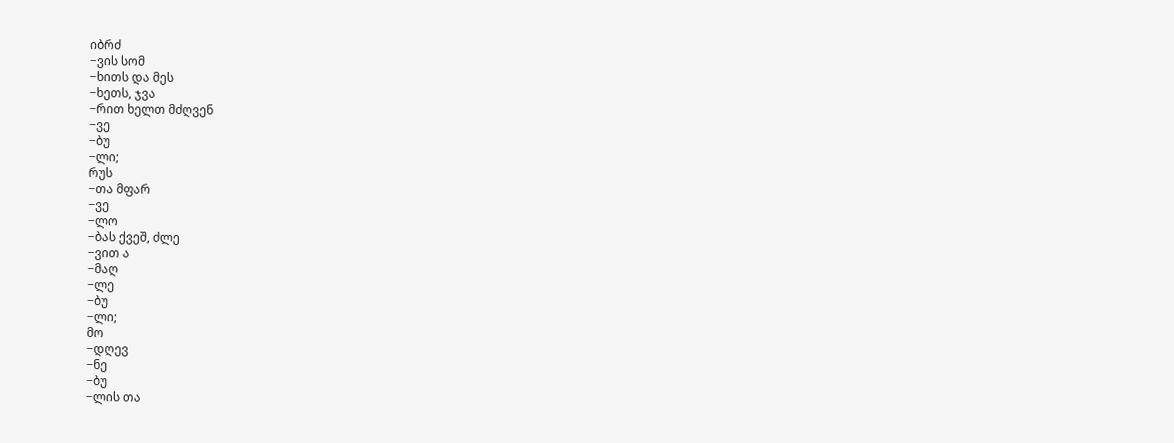იბრძ
−ვის სომ
−ხითს და მეს
−ხეთს, ჯვა
−რით ხელთ მძღვენ
−ვე
−ბუ
−ლი;
რუს
−თა მფარ
−ვე
−ლო
−ბას ქვეშ, ძლე
−ვით ა
−მაღ
−ლე
−ბუ
−ლი;
მო
−დღევ
−ნე
−ბუ
−ლის თა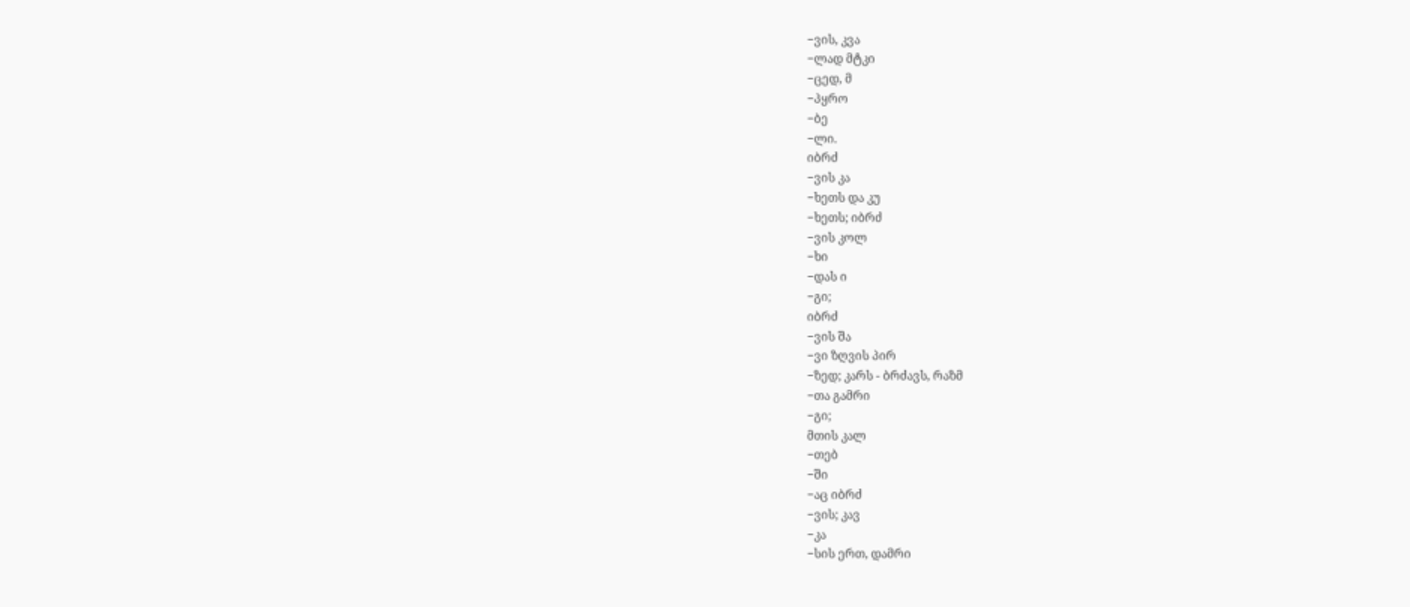−ვის, კვა
−ლად მტკი
−ცედ, მ
−პყრო
−ბე
−ლი.
იბრძ
−ვის კა
−ხეთს და კუ
−ხეთს; იბრძ
−ვის კოლ
−ხი
−დას ი
−გი;
იბრძ
−ვის შა
−ვი ზღვის პირ
−ზედ; კარს - ბრძავს, რაზმ
−თა გამრი
−გი;
მთის კალ
−თებ
−ში
−აც იბრძ
−ვის; კავ
−კა
−სის ერთ, დამრი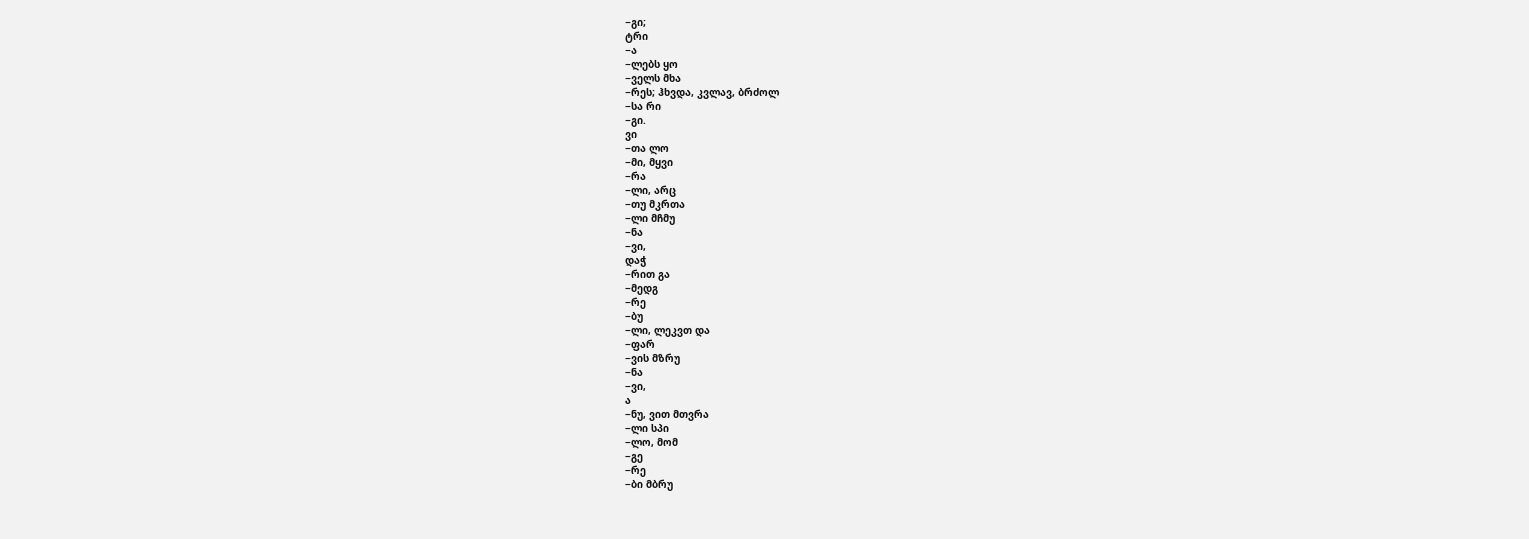−გი;
ტრი
−ა
−ლებს ყო
−ველს მხა
−რეს; ჰხვდა, კვლავ, ბრძოლ
−სა რი
−გი.
ვი
−თა ლო
−მი, მყვი
−რა
−ლი, არც
−თუ მკრთა
−ლი მჩმუ
−ნა
−ვი,
დაჭ
−რით გა
−მედგ
−რე
−ბუ
−ლი, ლეკვთ და
−ფარ
−ვის მზრუ
−ნა
−ვი,
ა
−ნუ, ვით მთვრა
−ლი სპი
−ლო, მომ
−გე
−რე
−ბი მბრუ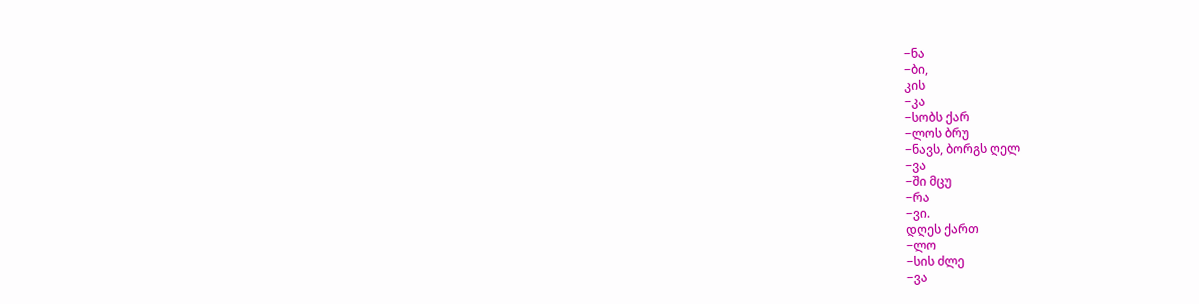−ნა
−ბი,
კის
−კა
−სობს ქარ
−ლოს ბრუ
−ნავს, ბორგს ღელ
−ვა
−ში მცუ
−რა
−ვი.
დღეს ქართ
−ლო
−სის ძლე
−ვა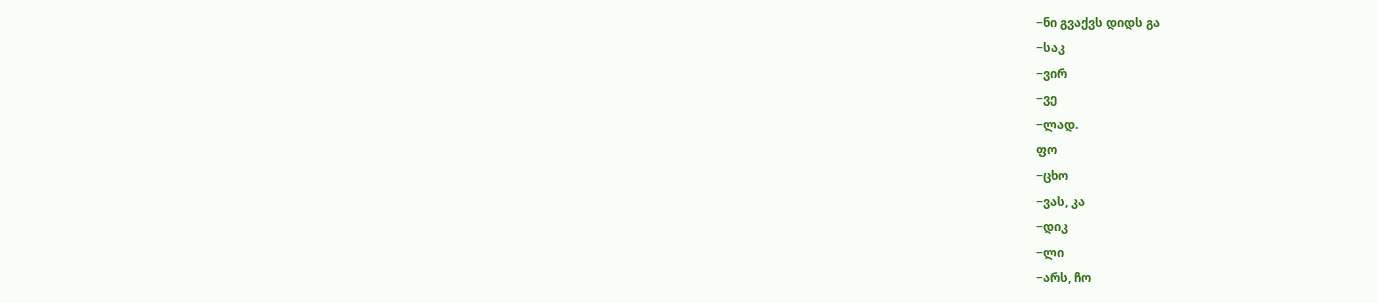−ნი გვაქვს დიდს გა
−საკ
−ვირ
−ვე
−ლად.
ფო
−ცხო
−ვას, კა
−დიკ
−ლი
−არს, ჩო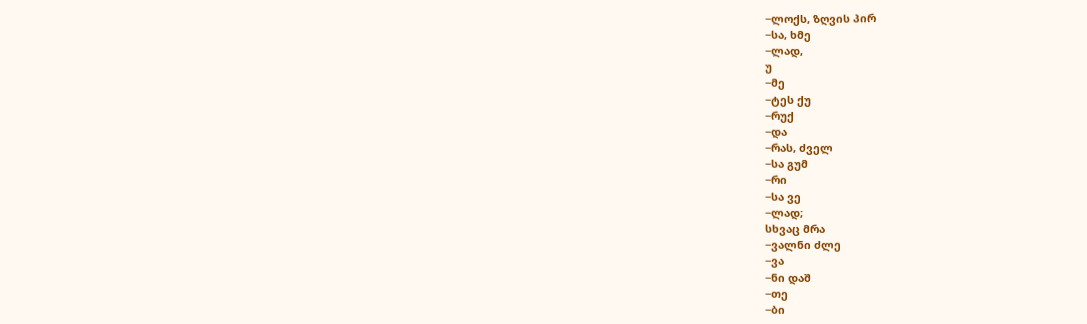−ლოქს, ზღვის პირ
−სა, ხმე
−ლად,
უ
−მე
−ტეს ქუ
−რუქ
−და
−რას, ძველ
−სა გუმ
−რი
−სა ვე
−ლად;
სხვაც მრა
−ვალნი ძლე
−ვა
−ნი დაშ
−თე
−ბი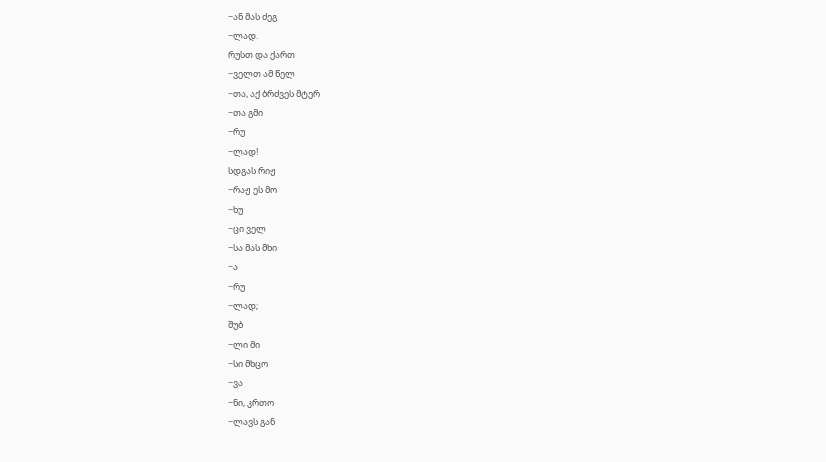−ან მას ძეგ
−ლად.
რუსთ და ქართ
−ველთ ამ წელ
−თა, აქ ბრძვეს მტერ
−თა გმი
−რუ
−ლად!
სდგას რიჟ
−რაჟ ეს მო
−ხუ
−ცი ველ
−სა მას მხი
−ა
−რუ
−ლად;
შუბ
−ლი მი
−სი მხცო
−ვა
−ნი, კრთო
−ლავს გან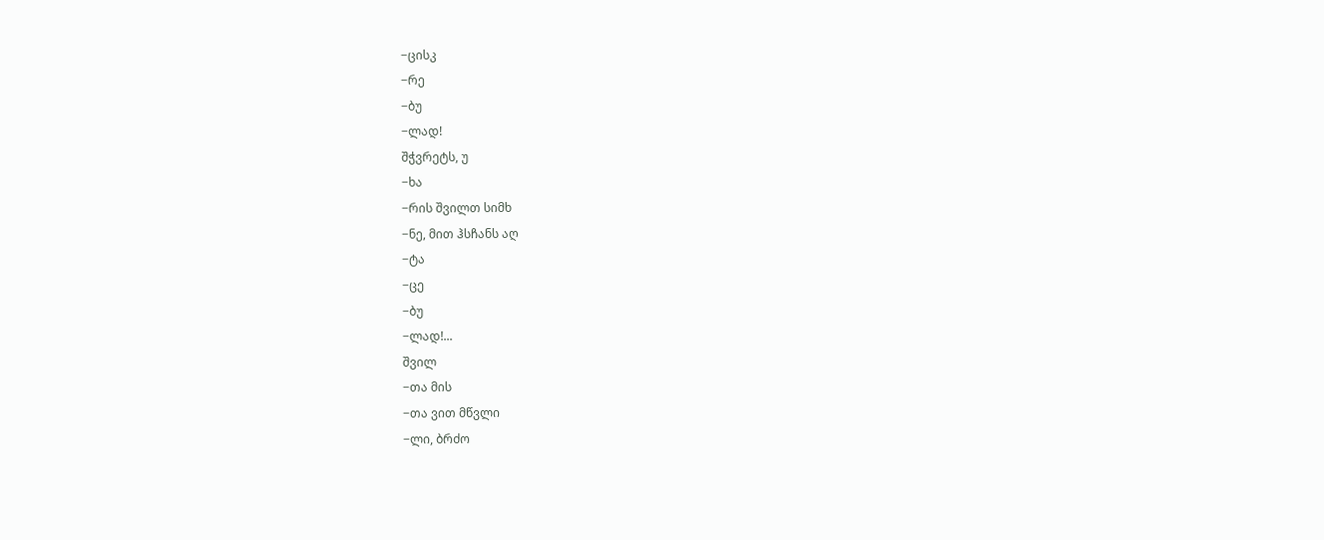−ცისკ
−რე
−ბუ
−ლად!
შჭვრეტს, უ
−ხა
−რის შვილთ სიმხ
−ნე, მით ჰსჩანს აღ
−ტა
−ცე
−ბუ
−ლად!...
შვილ
−თა მის
−თა ვით მწვლი
−ლი, ბრძო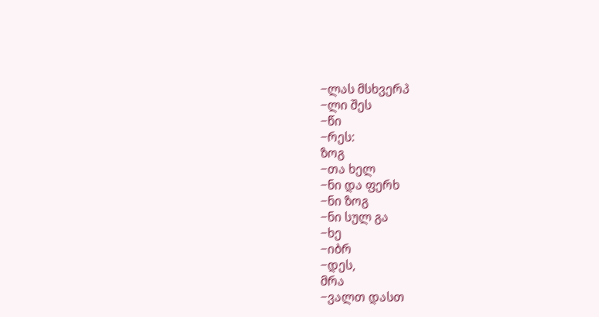−ლას მსხვერპ
−ლი შეს
−წი
−რეს:
ზოგ
−თა ხელ
−ნი და ფერხ
−ნი ზოგ
−ნი სულ გა
−ხე
−იბრ
−დეს,
მრა
−ვალთ დასთ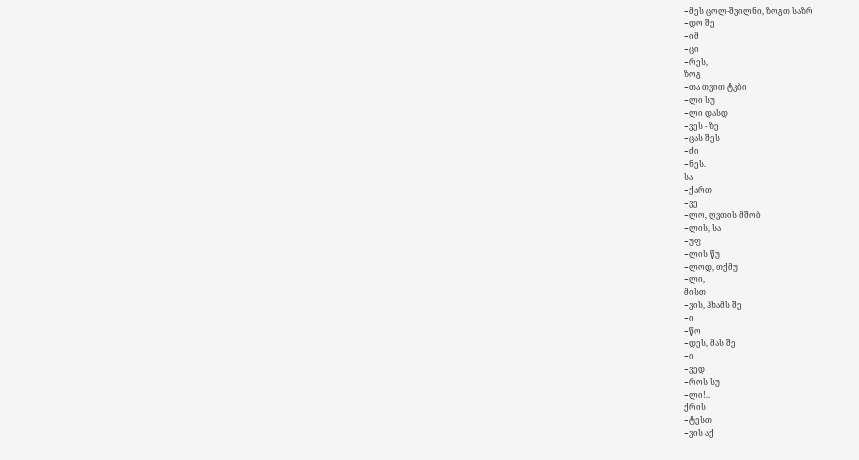−მეს ცოლ-შვილნი, ზოგთ საზრ
−დო შე
−იმ
−ცი
−რეს,
ზოგ
−თა თვით ტკბი
−ლი სუ
−ლი დასდ
−ვეს - ზე
−ცას შეს
−ძი
−ნეს.
სა
−ქართ
−ვე
−ლო, ღვთის მშობ
−ლის, სა
−უფ
−ლის წუ
−ლოდ, თქმუ
−ლი,
მისთ
−ვის, ჰხამს შე
−ი
−წო
−დეს, მას შე
−ი
−ვედ
−როს სუ
−ლი!..
ქრის
−ტესთ
−ვის აქ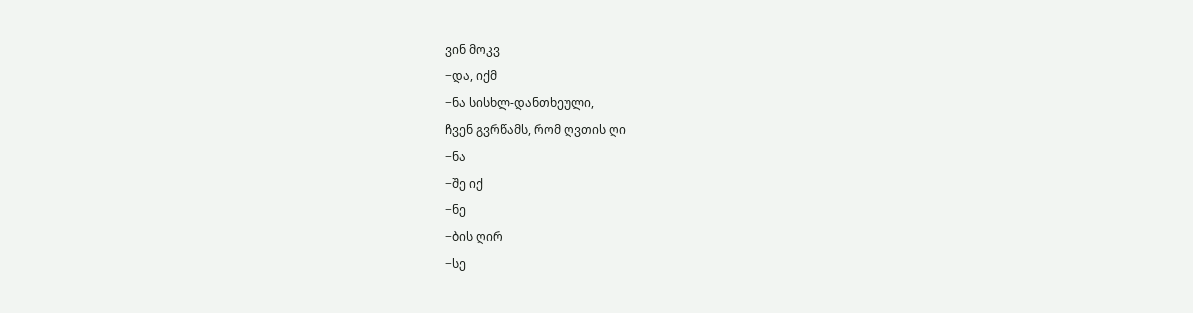ვინ მოკვ
−და, იქმ
−ნა სისხლ-დანთხეული,
ჩვენ გვრწამს, რომ ღვთის ღი
−ნა
−შე იქ
−ნე
−ბის ღირ
−სე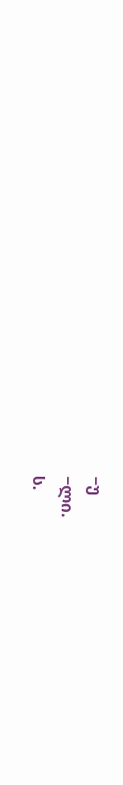−უ
−ლი.
ს.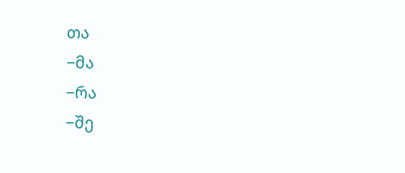თა
−მა
−რა
−შე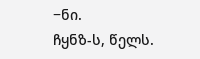−ნი.
ჩყნზ-ს, წელს.